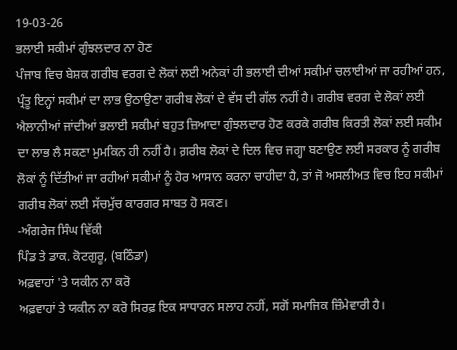19-03-26
ਭਲਾਈ ਸਕੀਮਾਂ ਗੁੰਝਲਦਾਰ ਨਾ ਹੋਣ
ਪੰਜਾਬ ਵਿਚ ਬੇਸ਼ਕ ਗਰੀਬ ਵਰਗ ਦੇ ਲੋਕਾਂ ਲਈ ਅਨੇਕਾਂ ਹੀ ਭਲਾਈ ਦੀਆਂ ਸਕੀਮਾਂ ਚਲਾਈਆਂ ਜਾ ਰਹੀਆਂ ਹਨ, ਪ੍ਰੰਤੂ ਇਨ੍ਹਾਂ ਸਕੀਮਾਂ ਦਾ ਲਾਭ ਉਠਾਉਣਾ ਗਰੀਬ ਲੋਕਾਂ ਦੇ ਵੱਸ ਦੀ ਗੱਲ ਨਹੀਂ ਹੈ। ਗਰੀਬ ਵਰਗ ਦੇ ਲੋਕਾਂ ਲਈ ਐਲਾਨੀਆਂ ਜਾਂਦੀਆਂ ਭਲਾਈ ਸਕੀਮਾਂ ਬਹੁਤ ਜ਼ਿਆਦਾ ਗੁੰਝਲਦਾਰ ਹੋਣ ਕਰਕੇ ਗਰੀਬ ਕਿਰਤੀ ਲੋਕਾਂ ਲਈ ਸਕੀਮ ਦਾ ਲਾਭ ਲੈ ਸਕਣਾ ਮੁਮਕਿਨ ਹੀ ਨਹੀਂ ਹੈ। ਗ਼ਰੀਬ ਲੋਕਾਂ ਦੇ ਦਿਲ ਵਿਚ ਜਗ੍ਹਾ ਬਣਾਉਣ ਲਈ ਸਰਕਾਰ ਨੂੰ ਗਰੀਬ ਲੋਕਾਂ ਨੂੰ ਦਿੱਤੀਆਂ ਜਾ ਰਹੀਆਂ ਸਕੀਮਾਂ ਨੂੰ ਹੋਰ ਆਸਾਨ ਕਰਨਾ ਚਾਹੀਦਾ ਹੈ, ਤਾਂ ਜੋ ਅਸਲੀਅਤ ਵਿਚ ਇਹ ਸਕੀਮਾਂ ਗਰੀਬ ਲੋਕਾਂ ਲਈ ਸੱਚਮੁੱਚ ਕਾਰਗਰ ਸਾਬਤ ਹੋ ਸਕਣ।
-ਅੰਗਰੇਜ ਸਿੰਘ ਵਿੱਕੀ
ਪਿੰਡ ਤੇ ਡਾਕ. ਕੋਟਗੁਰੂ, (ਬਠਿੰਡਾ)
ਅਫ਼ਵਾਹਾਂ 'ਤੇ ਯਕੀਨ ਨਾ ਕਰੋ
ਅਫ਼ਵਾਹਾਂ ਤੇ ਯਕੀਨ ਨਾ ਕਰੋ ਸਿਰਫ਼ ਇਕ ਸਾਧਾਰਨ ਸਲਾਹ ਨਹੀਂ, ਸਗੋਂ ਸਮਾਜਿਕ ਜ਼ਿੰਮੇਵਾਰੀ ਹੈ।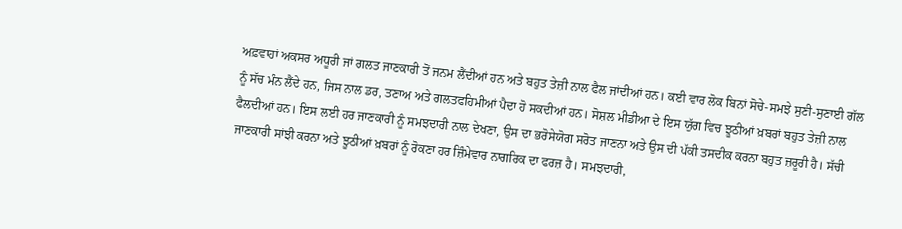ਅਫ਼ਵਾਹਾਂ ਅਕਸਰ ਅਧੂਰੀ ਜਾਂ ਗਲਤ ਜਾਣਕਾਰੀ ਤੋਂ ਜਨਮ ਲੈਂਦੀਆਂ ਹਨ ਅਤੇ ਬਹੁਤ ਤੇਜ਼ੀ ਨਾਲ ਫੈਲ ਜਾਂਦੀਆਂ ਹਨ। ਕਈ ਵਾਰ ਲੋਕ ਬਿਨਾਂ ਸੋਚੇ-ਸਮਝੇ ਸੁਣੀ-ਸੁਣਾਈ ਗੱਲ ਨੂੰ ਸੱਚ ਮੰਨ ਲੈਂਦੇ ਹਨ, ਜਿਸ ਨਾਲ ਡਰ, ਤਣਾਅ ਅਤੇ ਗਲਤਫਹਿਮੀਆਂ ਪੈਦਾ ਹੋ ਸਕਦੀਆਂ ਹਨ। ਸੋਸ਼ਲ ਮੀਡੀਆ ਦੇ ਇਸ ਯੁੱਗ ਵਿਚ ਝੂਠੀਆਂ ਖ਼ਬਰਾਂ ਬਹੁਤ ਤੇਜ਼ੀ ਨਾਲ ਫੈਲਦੀਆਂ ਹਨ। ਇਸ ਲਈ ਹਰ ਜਾਣਕਾਰੀ ਨੂੰ ਸਮਝਦਾਰੀ ਨਾਲ ਦੇਖਣਾ, ਉਸ ਦਾ ਭਰੋਸੇਯੋਗ ਸਰੋਤ ਜਾਣਨਾ ਅਤੇ ਉਸ ਦੀ ਪੱਕੀ ਤਸਦੀਕ ਕਰਨਾ ਬਹੁਤ ਜ਼ਰੂਰੀ ਹੈ। ਸੱਚੀ ਜਾਣਕਾਰੀ ਸਾਂਝੀ ਕਰਨਾ ਅਤੇ ਝੂਠੀਆਂ ਖ਼ਬਰਾਂ ਨੂੰ ਰੋਕਣਾ ਹਰ ਜ਼ਿੰਮੇਵਾਰ ਨਾਗਰਿਕ ਦਾ ਫਰਜ਼ ਹੈ। ਸਮਝਦਾਰੀ,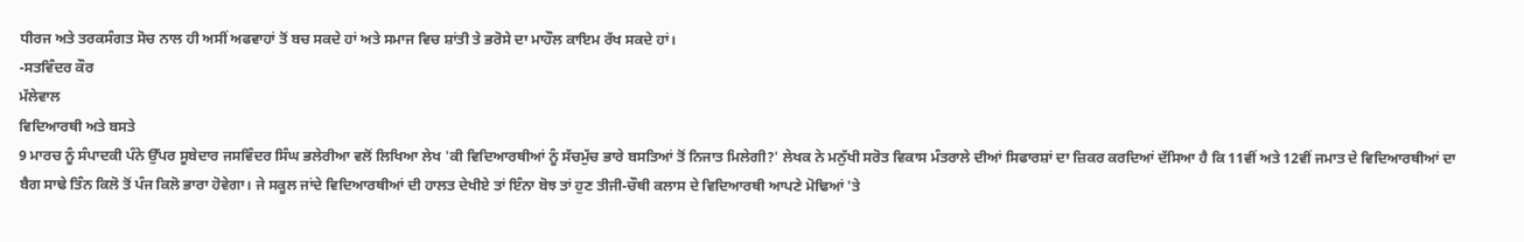ਧੀਰਜ ਅਤੇ ਤਰਕਸੰਗਤ ਸੋਚ ਨਾਲ ਹੀ ਅਸੀਂ ਅਫਵਾਹਾਂ ਤੋਂ ਬਚ ਸਕਦੇ ਹਾਂ ਅਤੇ ਸਮਾਜ ਵਿਚ ਸ਼ਾਂਤੀ ਤੇ ਭਰੋਸੇ ਦਾ ਮਾਹੌਲ ਕਾਇਮ ਰੱਖ ਸਕਦੇ ਹਾਂ।
-ਸਤਵਿੰਦਰ ਕੌਰ
ਮੱਲੇਵਾਲ
ਵਿਦਿਆਰਥੀ ਅਤੇ ਬਸਤੇ
9 ਮਾਰਚ ਨੂੰ ਸੰਪਾਦਕੀ ਪੰਨੇ ਉੱਪਰ ਸੂਬੇਦਾਰ ਜਸਵਿੰਦਰ ਸਿੰਘ ਭਲੇਰੀਆ ਵਲੋਂ ਲਿਖਿਆ ਲੇਖ 'ਕੀ ਵਿਦਿਆਰਥੀਆਂ ਨੂੰ ਸੱਚਮੁੱਚ ਭਾਰੇ ਬਸਤਿਆਂ ਤੋਂ ਨਿਜਾਤ ਮਿਲੇਗੀ?' ਲੇਖਕ ਨੇ ਮਨੁੱਖੀ ਸਰੋਤ ਵਿਕਾਸ ਮੰਤਰਾਲੇ ਦੀਆਂ ਸਿਫਾਰਸ਼ਾਂ ਦਾ ਜ਼ਿਕਰ ਕਰਦਿਆਂ ਦੱਸਿਆ ਹੈ ਕਿ 11ਵੀਂ ਅਤੇ 12ਵੀਂ ਜਮਾਤ ਦੇ ਵਿਦਿਆਰਥੀਆਂ ਦਾ ਬੈਗ ਸਾਢੇ ਤਿੰਨ ਕਿਲੋ ਤੋਂ ਪੰਜ ਕਿਲੋ ਭਾਰਾ ਹੋਵੇਗਾ। ਜੇ ਸਕੂਲ ਜਾਂਦੇ ਵਿਦਿਆਰਥੀਆਂ ਦੀ ਹਾਲਤ ਦੇਖੀਏ ਤਾਂ ਇੰਨਾ ਬੋਝ ਤਾਂ ਹੁਣ ਤੀਜੀ-ਚੌਥੀ ਕਲਾਸ ਦੇ ਵਿਦਿਆਰਥੀ ਆਪਣੇ ਮੋਢਿਆਂ 'ਤੇ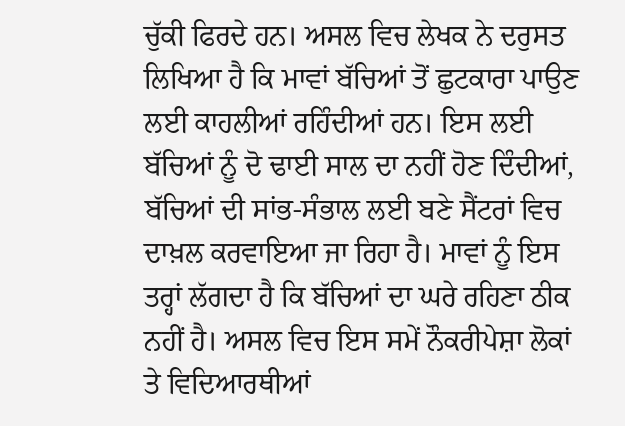ਚੁੱਕੀ ਫਿਰਦੇ ਹਨ। ਅਸਲ ਵਿਚ ਲੇਖਕ ਨੇ ਦਰੁਸਤ ਲਿਖਿਆ ਹੈ ਕਿ ਮਾਵਾਂ ਬੱਚਿਆਂ ਤੋਂ ਛੁਟਕਾਰਾ ਪਾਉਣ ਲਈ ਕਾਹਲੀਆਂ ਰਹਿੰਦੀਆਂ ਹਨ। ਇਸ ਲਈ ਬੱਚਿਆਂ ਨੂੰ ਦੋ ਢਾਈ ਸਾਲ ਦਾ ਨਹੀਂ ਹੋਣ ਦਿੰਦੀਆਂ, ਬੱਚਿਆਂ ਦੀ ਸਾਂਭ-ਸੰਭਾਲ ਲਈ ਬਣੇ ਸੈਂਟਰਾਂ ਵਿਚ ਦਾਖ਼ਲ ਕਰਵਾਇਆ ਜਾ ਰਿਹਾ ਹੈ। ਮਾਵਾਂ ਨੂੰ ਇਸ ਤਰ੍ਹਾਂ ਲੱਗਦਾ ਹੈ ਕਿ ਬੱਚਿਆਂ ਦਾ ਘਰੇ ਰਹਿਣਾ ਠੀਕ ਨਹੀਂ ਹੈ। ਅਸਲ ਵਿਚ ਇਸ ਸਮੇਂ ਨੌਕਰੀਪੇਸ਼ਾ ਲੋਕਾਂ ਤੇ ਵਿਦਿਆਰਥੀਆਂ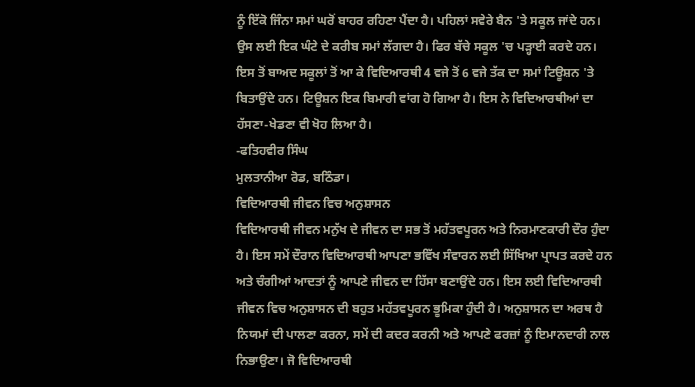ਨੂੰ ਇੱਕੋ ਜਿੰਨਾ ਸਮਾਂ ਘਰੋਂ ਬਾਹਰ ਰਹਿਣਾ ਪੈਂਦਾ ਹੈ। ਪਹਿਲਾਂ ਸਵੇਰੇ ਬੈਨ 'ਤੇ ਸਕੂਲ ਜਾਂਦੇ ਹਨ। ਉਸ ਲਈ ਇਕ ਘੰਟੇ ਦੇ ਕਰੀਬ ਸਮਾਂ ਲੱਗਦਾ ਹੈ। ਫਿਰ ਬੱਚੇ ਸਕੂਲ 'ਚ ਪੜ੍ਹਾਈ ਕਰਦੇ ਹਨ। ਇਸ ਤੋਂ ਬਾਅਦ ਸਕੂਲਾਂ ਤੋਂ ਆ ਕੇ ਵਿਦਿਆਰਥੀ 4 ਵਜੇ ਤੋਂ 6 ਵਜੇ ਤੱਕ ਦਾ ਸਮਾਂ ਟਿਊਸ਼ਨ 'ਤੇ ਬਿਤਾਉਂਦੇ ਹਨ। ਟਿਊਸ਼ਨ ਇਕ ਬਿਮਾਰੀ ਵਾਂਗ ਹੋ ਗਿਆ ਹੈ। ਇਸ ਨੇ ਵਿਦਿਆਰਥੀਆਂ ਦਾ ਹੱਸਣਾ-ਖੇਡਣਾ ਵੀ ਖੋਹ ਲਿਆ ਹੈ।
-ਫਤਿਹਵੀਰ ਸਿੰਘ
ਮੁਲਤਾਨੀਆ ਰੋਡ, ਬਠਿੰਡਾ।
ਵਿਦਿਆਰਥੀ ਜੀਵਨ ਵਿਚ ਅਨੁਸ਼ਾਸਨ
ਵਿਦਿਆਰਥੀ ਜੀਵਨ ਮਨੁੱਖ ਦੇ ਜੀਵਨ ਦਾ ਸਭ ਤੋਂ ਮਹੱਤਵਪੂਰਨ ਅਤੇ ਨਿਰਮਾਣਕਾਰੀ ਦੌਰ ਹੁੰਦਾ ਹੈ। ਇਸ ਸਮੇਂ ਦੌਰਾਨ ਵਿਦਿਆਰਥੀ ਆਪਣਾ ਭਵਿੱਖ ਸੰਵਾਰਨ ਲਈ ਸਿੱਖਿਆ ਪ੍ਰਾਪਤ ਕਰਦੇ ਹਨ ਅਤੇ ਚੰਗੀਆਂ ਆਦਤਾਂ ਨੂੰ ਆਪਣੇ ਜੀਵਨ ਦਾ ਹਿੱਸਾ ਬਣਾਉਂਦੇ ਹਨ। ਇਸ ਲਈ ਵਿਦਿਆਰਥੀ ਜੀਵਨ ਵਿਚ ਅਨੁਸ਼ਾਸਨ ਦੀ ਬਹੁਤ ਮਹੱਤਵਪੂਰਨ ਭੂਮਿਕਾ ਹੁੰਦੀ ਹੈ। ਅਨੁਸ਼ਾਸਨ ਦਾ ਅਰਥ ਹੈ ਨਿਯਮਾਂ ਦੀ ਪਾਲਣਾ ਕਰਨਾ, ਸਮੇਂ ਦੀ ਕਦਰ ਕਰਨੀ ਅਤੇ ਆਪਣੇ ਫਰਜ਼ਾਂ ਨੂੰ ਇਮਾਨਦਾਰੀ ਨਾਲ ਨਿਭਾਉਣਾ। ਜੋ ਵਿਦਿਆਰਥੀ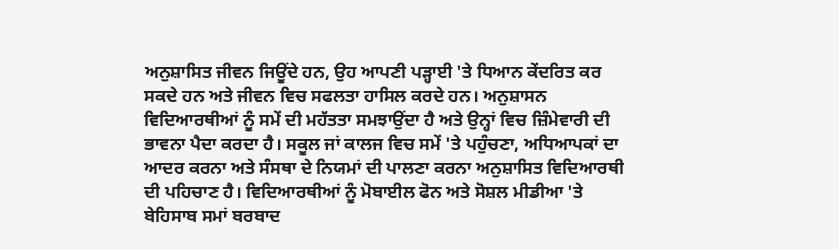ਅਨੁਸ਼ਾਸਿਤ ਜੀਵਨ ਜਿਊਂਦੇ ਹਨ, ਉਹ ਆਪਣੀ ਪੜ੍ਹਾਈ 'ਤੇ ਧਿਆਨ ਕੇਂਦਰਿਤ ਕਰ ਸਕਦੇ ਹਨ ਅਤੇ ਜੀਵਨ ਵਿਚ ਸਫਲਤਾ ਹਾਸਿਲ ਕਰਦੇ ਹਨ। ਅਨੁਸ਼ਾਸਨ ਵਿਦਿਆਰਥੀਆਂ ਨੂੰ ਸਮੇਂ ਦੀ ਮਹੱਤਤਾ ਸਮਝਾਉਂਦਾ ਹੈ ਅਤੇ ਉਨ੍ਹਾਂ ਵਿਚ ਜ਼ਿੰਮੇਵਾਰੀ ਦੀ ਭਾਵਨਾ ਪੈਦਾ ਕਰਦਾ ਹੈ। ਸਕੂਲ ਜਾਂ ਕਾਲਜ ਵਿਚ ਸਮੇਂ 'ਤੇ ਪਹੁੰਚਣਾ, ਅਧਿਆਪਕਾਂ ਦਾ ਆਦਰ ਕਰਨਾ ਅਤੇ ਸੰਸਥਾ ਦੇ ਨਿਯਮਾਂ ਦੀ ਪਾਲਣਾ ਕਰਨਾ ਅਨੁਸ਼ਾਸਿਤ ਵਿਦਿਆਰਥੀ ਦੀ ਪਹਿਚਾਣ ਹੈ। ਵਿਦਿਆਰਥੀਆਂ ਨੂੰ ਮੋਬਾਈਲ ਫੋਨ ਅਤੇ ਸੋਸ਼ਲ ਮੀਡੀਆ 'ਤੇ ਬੇਹਿਸਾਬ ਸਮਾਂ ਬਰਬਾਦ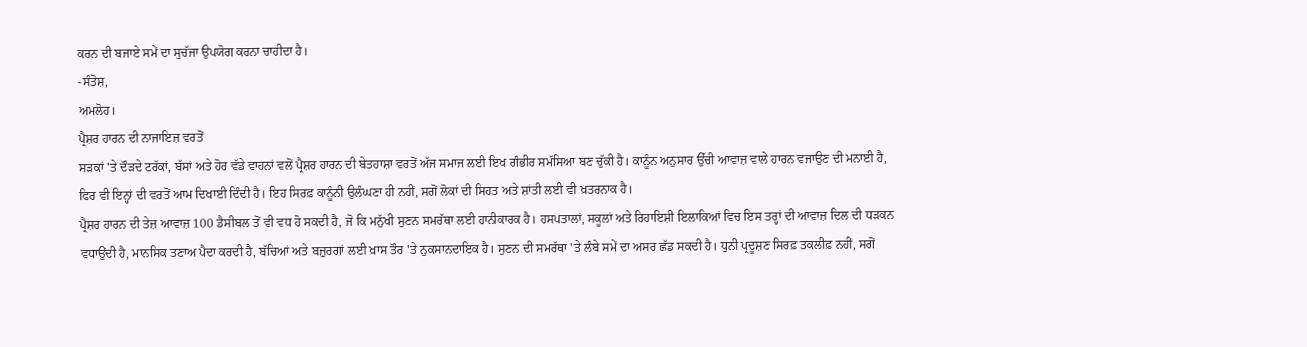ਕਰਨ ਦੀ ਬਜਾਏ ਸਮੇਂ ਦਾ ਸੁਚੱਜਾ ਉਪਯੋਗ ਕਰਨਾ ਚਾਹੀਦਾ ਹੈ।
-ਸੰਤੋਸ਼,
ਅਮਲੋਹ।
ਪ੍ਰੈਸ਼ਰ ਹਾਰਨ ਦੀ ਨਾਜਾਇਜ਼ ਵਰਤੋਂ
ਸੜਕਾਂ 'ਤੇ ਦੌੜਦੇ ਟਰੱਕਾਂ, ਬੱਸਾਂ ਅਤੇ ਹੋਰ ਵੱਡੇ ਵਾਹਨਾਂ ਵਲੋਂ ਪ੍ਰੈਸ਼ਰ ਹਾਰਨ ਦੀ ਬੇਤਹਾਸ਼ਾ ਵਰਤੋਂ ਅੱਜ ਸਮਾਜ ਲਈ ਇਖ ਗੰਭੀਰ ਸਮੱਸਿਆ ਬਣ ਚੁੱਕੀ ਹੈ। ਕਾਨੂੰਨ ਅਨੁਸਾਰ ਉੱਚੀ ਆਵਾਜ਼ ਵਾਲੇ ਹਾਰਨ ਵਜਾਉਣ ਦੀ ਮਨਾਈ ਹੈ, ਫਿਰ ਵੀ ਇਨ੍ਹਾਂ ਦੀ ਵਰਤੋਂ ਆਮ ਦਿਖਾਈ ਦਿੰਦੀ ਹੈ। ਇਹ ਸਿਰਫ਼ ਕਾਨੂੰਨੀ ਉਲੰਘਣਾ ਹੀ ਨਹੀਂ, ਸਗੋਂ ਲੋਕਾਂ ਦੀ ਸਿਹਤ ਅਤੇ ਸ਼ਾਂਤੀ ਲਈ ਵੀ ਖ਼ਤਰਨਾਕ ਹੈ।
ਪ੍ਰੈਸ਼ਰ ਹਾਰਨ ਦੀ ਤੇਜ਼ ਆਵਾਜ਼ 100 ਡੈਸੀਬਲ ਤੋਂ ਵੀ ਵਧ ਹੋ ਸਕਦੀ ਹੈ, ਜੋ ਕਿ ਮਨੁੱਖੀ ਸੁਣਨ ਸਮਰੱਥਾ ਲਈ ਹਾਨੀਕਾਰਕ ਹੈ। ਹਸਪਤਾਲਾਂ, ਸਕੂਲਾਂ ਅਤੇ ਰਿਹਾਇਸ਼ੀ ਇਲਾਕਿਆਂ ਵਿਚ ਇਸ ਤਰ੍ਹਾਂ ਦੀ ਆਵਾਜ਼ ਦਿਲ ਦੀ ਧੜਕਨ ਵਧਾਉਂਦੀ ਹੈ, ਮਾਨਸਿਕ ਤਣਾਅ ਪੈਦਾ ਕਰਦੀ ਹੈ, ਬੱਚਿਆਂ ਅਤੇ ਬਜ਼ੁਰਗਾਂ ਲਈ ਖ਼ਾਸ ਤੌਰ 'ਤੇ ਨੁਕਸਾਨਦਾਇਕ ਹੈ। ਸੁਣਨ ਦੀ ਸਮਰੱਥਾ 'ਤੇ ਲੰਬੇ ਸਮੇਂ ਦਾ ਅਸਰ ਛੱਡ ਸਕਦੀ ਹੈ। ਧੁਨੀ ਪ੍ਰਦੂਸ਼ਣ ਸਿਰਫ਼ ਤਕਲੀਫ਼ ਨਹੀਂ, ਸਗੋਂ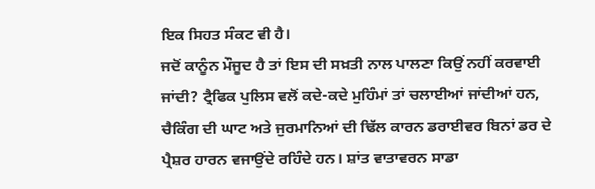ਇਕ ਸਿਹਤ ਸੰਕਟ ਵੀ ਹੈ।
ਜਦੋਂ ਕਾਨੂੰਨ ਮੌਜੂਦ ਹੈ ਤਾਂ ਇਸ ਦੀ ਸਖ਼ਤੀ ਨਾਲ ਪਾਲਣਾ ਕਿਉਂ ਨਹੀਂ ਕਰਵਾਈ ਜਾਂਦੀ? ਟ੍ਰੈਫਿਕ ਪੁਲਿਸ ਵਲੋਂ ਕਦੇ-ਕਦੇ ਮੁਹਿੰਮਾਂ ਤਾਂ ਚਲਾਈਆਂ ਜਾਂਦੀਆਂ ਹਨ, ਚੈਕਿੰਗ ਦੀ ਘਾਟ ਅਤੇ ਜੁਰਮਾਨਿਆਂ ਦੀ ਢਿੱਲ ਕਾਰਨ ਡਰਾਈਵਰ ਬਿਨਾਂ ਡਰ ਦੇ ਪ੍ਰੈਸ਼ਰ ਹਾਰਨ ਵਜਾਉਂਦੇ ਰਹਿੰਦੇ ਹਨ। ਸ਼ਾਂਤ ਵਾਤਾਵਰਨ ਸਾਡਾ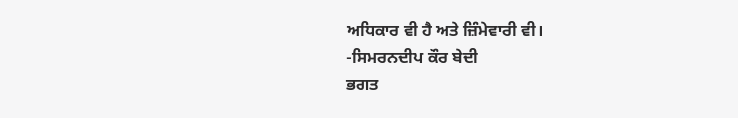ਅਧਿਕਾਰ ਵੀ ਹੈ ਅਤੇ ਜ਼ਿੰਮੇਵਾਰੀ ਵੀ।
-ਸਿਮਰਨਦੀਪ ਕੌਰ ਬੇਦੀ
ਭਗਤ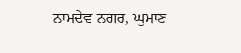ਨਾਮਦੇਵ ਨਗਰ, ਘੁਮਾਣ